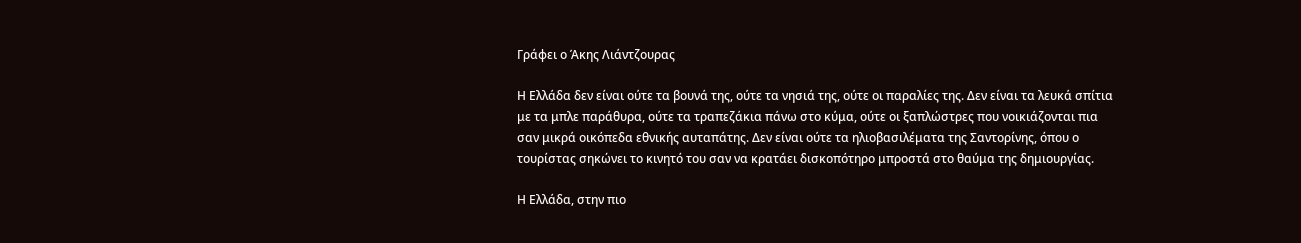Γράφει ο Άκης Λιάντζουρας

Η Ελλάδα δεν είναι ούτε τα βουνά της, ούτε τα νησιά της, ούτε οι παραλίες της. Δεν είναι τα λευκά σπίτια με τα μπλε παράθυρα, ούτε τα τραπεζάκια πάνω στο κύμα, ούτε οι ξαπλώστρες που νοικιάζονται πια σαν μικρά οικόπεδα εθνικής αυταπάτης. Δεν είναι ούτε τα ηλιοβασιλέματα της Σαντορίνης, όπου ο τουρίστας σηκώνει το κινητό του σαν να κρατάει δισκοπότηρο μπροστά στο θαύμα της δημιουργίας.

Η Ελλάδα, στην πιο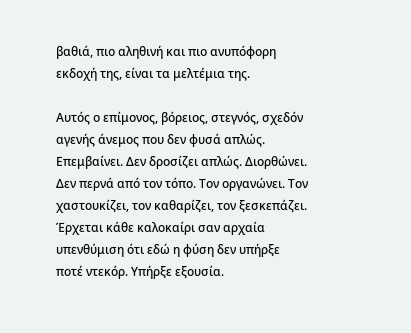βαθιά, πιο αληθινή και πιο ανυπόφορη εκδοχή της, είναι τα μελτέμια της.

Αυτός ο επίμονος, βόρειος, στεγνός, σχεδόν αγενής άνεμος που δεν φυσά απλώς. Επεμβαίνει. Δεν δροσίζει απλώς. Διορθώνει. Δεν περνά από τον τόπο. Τον οργανώνει. Τον χαστουκίζει, τον καθαρίζει, τον ξεσκεπάζει. Έρχεται κάθε καλοκαίρι σαν αρχαία υπενθύμιση ότι εδώ η φύση δεν υπήρξε ποτέ ντεκόρ. Υπήρξε εξουσία.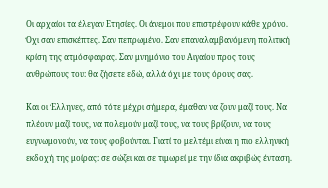Οι αρχαίοι τα έλεγαν Ετησίες. Οι άνεμοι που επιστρέφουν κάθε χρόνο. Όχι σαν επισκέπτες. Σαν πεπρωμένο. Σαν επαναλαμβανόμενη πολιτική κρίση της ατμόσφαιρας. Σαν μνημόνιο του Αιγαίου προς τους ανθρώπους του: θα ζήσετε εδώ, αλλά όχι με τους όρους σας.

Και οι Έλληνες, από τότε μέχρι σήμερα, έμαθαν να ζουν μαζί τους. Να πλέουν μαζί τους, να πολεμούν μαζί τους, να τους βρίζουν, να τους ευγνωμονούν, να τους φοβούνται. Γιατί το μελτέμι είναι η πιο ελληνική εκδοχή της μοίρας: σε σώζει και σε τιμωρεί με την ίδια ακριβώς ένταση.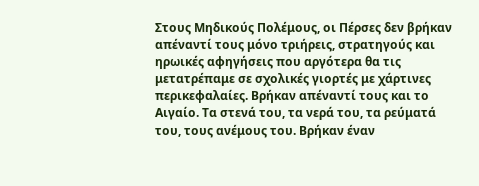Στους Μηδικούς Πολέμους, οι Πέρσες δεν βρήκαν απέναντί τους μόνο τριήρεις, στρατηγούς και ηρωικές αφηγήσεις που αργότερα θα τις μετατρέπαμε σε σχολικές γιορτές με χάρτινες περικεφαλαίες. Βρήκαν απέναντί τους και το Αιγαίο. Τα στενά του, τα νερά του, τα ρεύματά του, τους ανέμους του. Βρήκαν έναν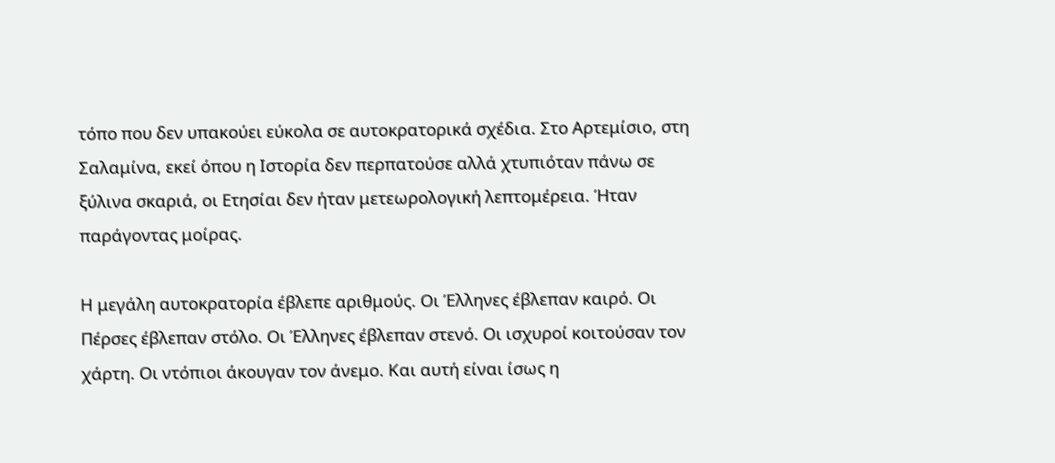τόπο που δεν υπακούει εύκολα σε αυτοκρατορικά σχέδια. Στο Αρτεμίσιο, στη Σαλαμίνα, εκεί όπου η Ιστορία δεν περπατούσε αλλά χτυπιόταν πάνω σε ξύλινα σκαριά, οι Ετησίαι δεν ήταν μετεωρολογική λεπτομέρεια. Ήταν παράγοντας μοίρας.

Η μεγάλη αυτοκρατορία έβλεπε αριθμούς. Οι Έλληνες έβλεπαν καιρό. Οι Πέρσες έβλεπαν στόλο. Οι Έλληνες έβλεπαν στενό. Οι ισχυροί κοιτούσαν τον χάρτη. Οι ντόπιοι άκουγαν τον άνεμο. Και αυτή είναι ίσως η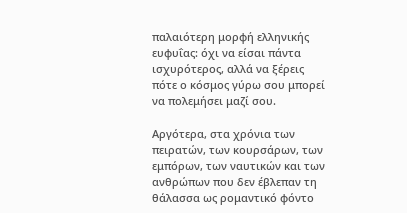παλαιότερη μορφή ελληνικής ευφυΐας: όχι να είσαι πάντα ισχυρότερος, αλλά να ξέρεις πότε ο κόσμος γύρω σου μπορεί να πολεμήσει μαζί σου.

Αργότερα, στα χρόνια των πειρατών, των κουρσάρων, των εμπόρων, των ναυτικών και των ανθρώπων που δεν έβλεπαν τη θάλασσα ως ρομαντικό φόντο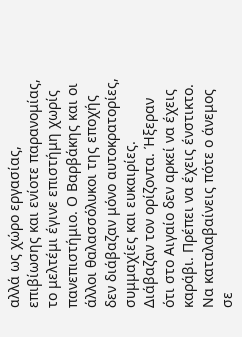αλλά ως χώρο εργασίας, επιβίωσης και ενίοτε παρανομίας, το μελτέμι έγινε επιστήμη χωρίς πανεπιστήμιο. Ο Βαρβάκης και οι άλλοι θαλασσόλυκοι της εποχής δεν διάβαζαν μόνο αυτοκρατορίες, συμμαχίες και ευκαιρίες. Διάβαζαν τον ορίζοντα. Ήξεραν ότι στο Αιγαίο δεν αρκεί να έχεις καράβι. Πρέπει να έχεις ένστικτο. Να καταλαβαίνεις πότε ο άνεμος σε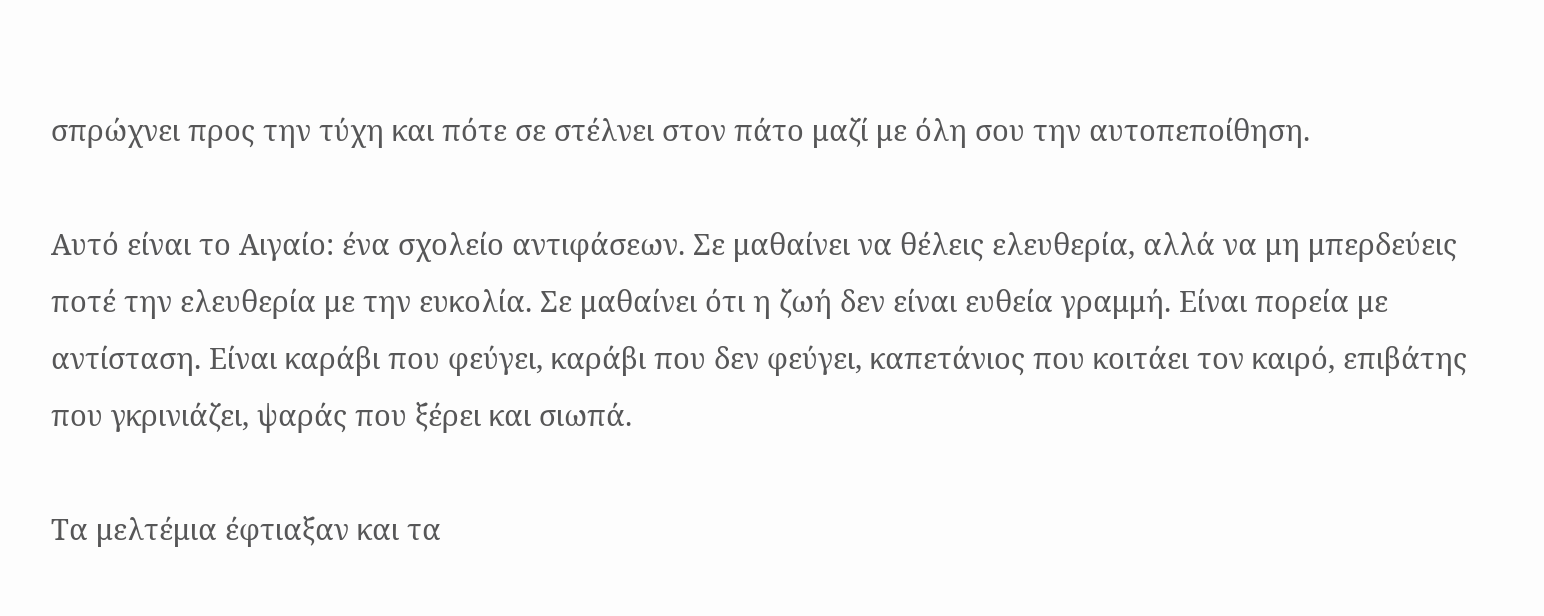σπρώχνει προς την τύχη και πότε σε στέλνει στον πάτο μαζί με όλη σου την αυτοπεποίθηση.

Αυτό είναι το Αιγαίο: ένα σχολείο αντιφάσεων. Σε μαθαίνει να θέλεις ελευθερία, αλλά να μη μπερδεύεις ποτέ την ελευθερία με την ευκολία. Σε μαθαίνει ότι η ζωή δεν είναι ευθεία γραμμή. Είναι πορεία με αντίσταση. Είναι καράβι που φεύγει, καράβι που δεν φεύγει, καπετάνιος που κοιτάει τον καιρό, επιβάτης που γκρινιάζει, ψαράς που ξέρει και σιωπά.

Τα μελτέμια έφτιαξαν και τα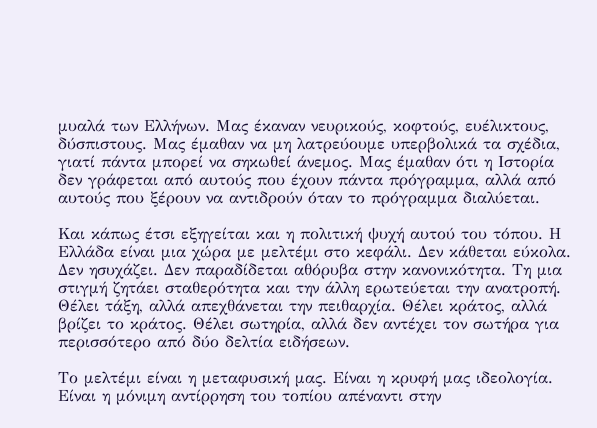μυαλά των Ελλήνων. Μας έκαναν νευρικούς, κοφτούς, ευέλικτους, δύσπιστους. Μας έμαθαν να μη λατρεύουμε υπερβολικά τα σχέδια, γιατί πάντα μπορεί να σηκωθεί άνεμος. Μας έμαθαν ότι η Ιστορία δεν γράφεται από αυτούς που έχουν πάντα πρόγραμμα, αλλά από αυτούς που ξέρουν να αντιδρούν όταν το πρόγραμμα διαλύεται.

Και κάπως έτσι εξηγείται και η πολιτική ψυχή αυτού του τόπου. Η Ελλάδα είναι μια χώρα με μελτέμι στο κεφάλι. Δεν κάθεται εύκολα. Δεν ησυχάζει. Δεν παραδίδεται αθόρυβα στην κανονικότητα. Τη μια στιγμή ζητάει σταθερότητα και την άλλη ερωτεύεται την ανατροπή. Θέλει τάξη, αλλά απεχθάνεται την πειθαρχία. Θέλει κράτος, αλλά βρίζει το κράτος. Θέλει σωτηρία, αλλά δεν αντέχει τον σωτήρα για περισσότερο από δύο δελτία ειδήσεων.

Το μελτέμι είναι η μεταφυσική μας. Είναι η κρυφή μας ιδεολογία. Είναι η μόνιμη αντίρρηση του τοπίου απέναντι στην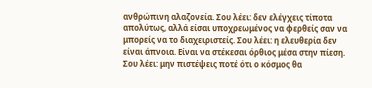ανθρώπινη αλαζονεία. Σου λέει: δεν ελέγχεις τίποτα απολύτως, αλλά είσαι υποχρεωμένος να φερθείς σαν να μπορείς να το διαχειριστείς. Σου λέει: η ελευθερία δεν είναι άπνοια. Είναι να στέκεσαι όρθιος μέσα στην πίεση. Σου λέει: μην πιστέψεις ποτέ ότι ο κόσμος θα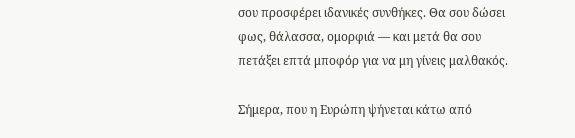σου προσφέρει ιδανικές συνθήκες. Θα σου δώσει φως, θάλασσα, ομορφιά — και μετά θα σου πετάξει επτά μποφόρ για να μη γίνεις μαλθακός.

Σήμερα, που η Ευρώπη ψήνεται κάτω από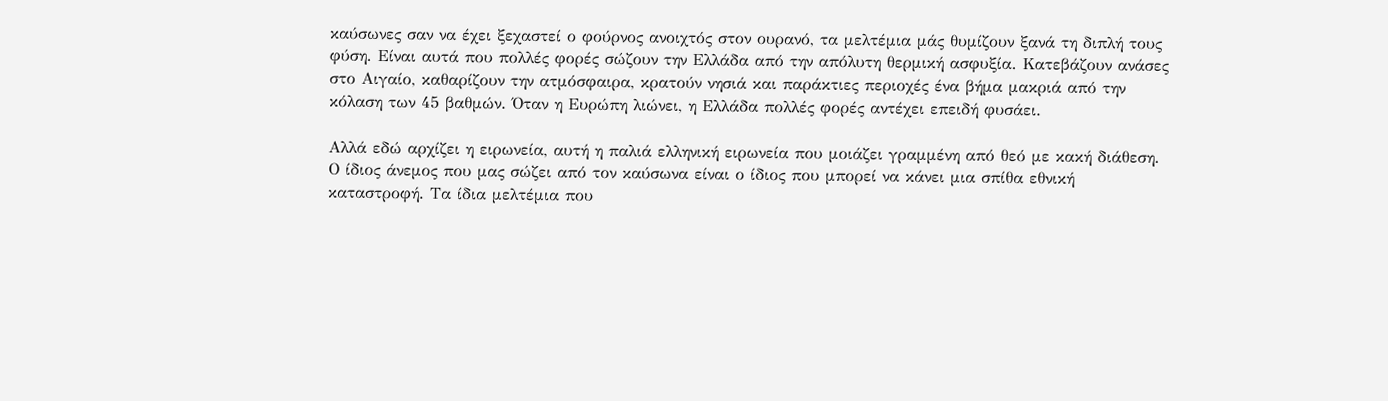καύσωνες σαν να έχει ξεχαστεί ο φούρνος ανοιχτός στον ουρανό, τα μελτέμια μάς θυμίζουν ξανά τη διπλή τους φύση. Είναι αυτά που πολλές φορές σώζουν την Ελλάδα από την απόλυτη θερμική ασφυξία. Κατεβάζουν ανάσες στο Αιγαίο, καθαρίζουν την ατμόσφαιρα, κρατούν νησιά και παράκτιες περιοχές ένα βήμα μακριά από την κόλαση των 45 βαθμών. Όταν η Ευρώπη λιώνει, η Ελλάδα πολλές φορές αντέχει επειδή φυσάει.

Αλλά εδώ αρχίζει η ειρωνεία, αυτή η παλιά ελληνική ειρωνεία που μοιάζει γραμμένη από θεό με κακή διάθεση. Ο ίδιος άνεμος που μας σώζει από τον καύσωνα είναι ο ίδιος που μπορεί να κάνει μια σπίθα εθνική καταστροφή. Τα ίδια μελτέμια που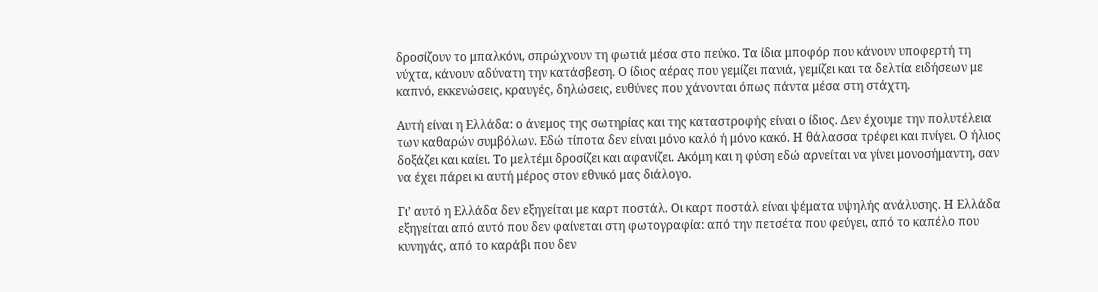δροσίζουν το μπαλκόνι, σπρώχνουν τη φωτιά μέσα στο πεύκο. Τα ίδια μποφόρ που κάνουν υποφερτή τη νύχτα, κάνουν αδύνατη την κατάσβεση. Ο ίδιος αέρας που γεμίζει πανιά, γεμίζει και τα δελτία ειδήσεων με καπνό, εκκενώσεις, κραυγές, δηλώσεις, ευθύνες που χάνονται όπως πάντα μέσα στη στάχτη.

Αυτή είναι η Ελλάδα: ο άνεμος της σωτηρίας και της καταστροφής είναι ο ίδιος. Δεν έχουμε την πολυτέλεια των καθαρών συμβόλων. Εδώ τίποτα δεν είναι μόνο καλό ή μόνο κακό. Η θάλασσα τρέφει και πνίγει. Ο ήλιος δοξάζει και καίει. Το μελτέμι δροσίζει και αφανίζει. Ακόμη και η φύση εδώ αρνείται να γίνει μονοσήμαντη, σαν να έχει πάρει κι αυτή μέρος στον εθνικό μας διάλογο.

Γι’ αυτό η Ελλάδα δεν εξηγείται με καρτ ποστάλ. Οι καρτ ποστάλ είναι ψέματα υψηλής ανάλυσης. Η Ελλάδα εξηγείται από αυτό που δεν φαίνεται στη φωτογραφία: από την πετσέτα που φεύγει, από το καπέλο που κυνηγάς, από το καράβι που δεν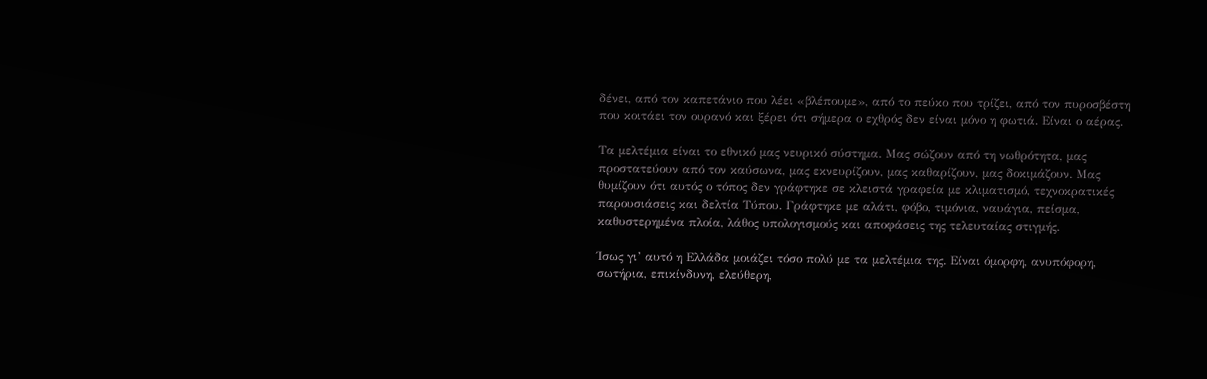δένει, από τον καπετάνιο που λέει «βλέπουμε», από το πεύκο που τρίζει, από τον πυροσβέστη που κοιτάει τον ουρανό και ξέρει ότι σήμερα ο εχθρός δεν είναι μόνο η φωτιά. Είναι ο αέρας.

Τα μελτέμια είναι το εθνικό μας νευρικό σύστημα. Μας σώζουν από τη νωθρότητα, μας προστατεύουν από τον καύσωνα, μας εκνευρίζουν, μας καθαρίζουν, μας δοκιμάζουν. Μας θυμίζουν ότι αυτός ο τόπος δεν γράφτηκε σε κλειστά γραφεία με κλιματισμό, τεχνοκρατικές παρουσιάσεις και δελτία Τύπου. Γράφτηκε με αλάτι, φόβο, τιμόνια, ναυάγια, πείσμα, καθυστερημένα πλοία, λάθος υπολογισμούς και αποφάσεις της τελευταίας στιγμής.

Ίσως γι’ αυτό η Ελλάδα μοιάζει τόσο πολύ με τα μελτέμια της. Είναι όμορφη, ανυπόφορη, σωτήρια, επικίνδυνη, ελεύθερη,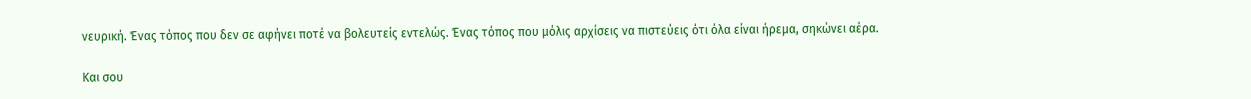νευρική. Ένας τόπος που δεν σε αφήνει ποτέ να βολευτείς εντελώς. Ένας τόπος που μόλις αρχίσεις να πιστεύεις ότι όλα είναι ήρεμα, σηκώνει αέρα.

Και σου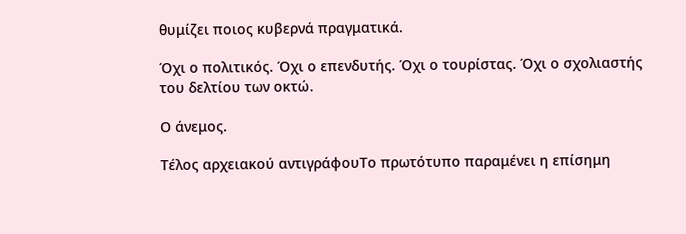θυμίζει ποιος κυβερνά πραγματικά.

Όχι ο πολιτικός. Όχι ο επενδυτής. Όχι ο τουρίστας. Όχι ο σχολιαστής του δελτίου των οκτώ.

Ο άνεμος.

Τέλος αρχειακού αντιγράφουΤο πρωτότυπο παραμένει η επίσημη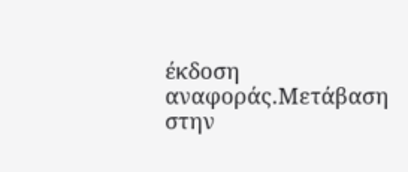έκδοση αναφοράς.Μετάβαση στην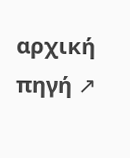αρχική πηγή ↗